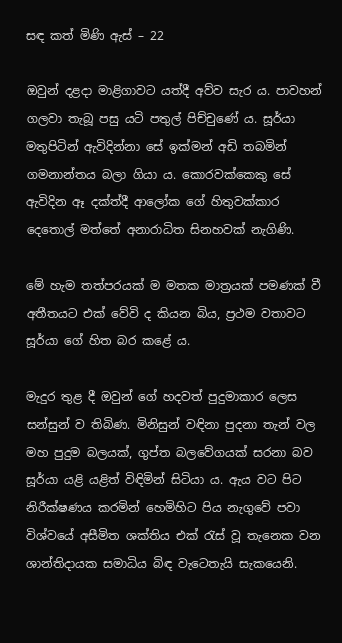සඳ කත් මිණි ඇස් – 22

ඔවුන් දළදා මාළිගාවට යත්දී අව්ව සැර ය. පාවහන් ගලවා තැබූ පසු යටි පතුල් පිච්චුණේ ය. සූර්යා මතුපිටින් ඇවිදින්නා සේ ඉක්මන් අඩි තබමින් ගමනාන්තය බලා ගියා ය. කොරවක්කෙකු සේ ඇවිදින ඈ දක්ත්දී ආලෝක ගේ හිතුවක්කාර දෙතොල් මත්තේ අනාරාධිත සිනහවක් නැගිණි.

මේ හැම තත්පරයක් ම මතක මාත්‍රයක් පමණක් වී අතීතයට එක් වේවි ද කියන බිය, ප්‍රථම වතාවට සූර්යා ගේ හිත බර කළේ ය.

මැදුර තුළ දී ඔවුන් ගේ හදවත් පුදුමාකාර ලෙස සන්සුන් ව තිබිණ. මිනිසුන් වඳිනා පුදනා තැන් වල මහ පුදුම බලයක්, ගුප්ත බලවේගයක් සරනා බව සූර්යා යළි යළිත් විඳිමින් සිටියා ය. ඇය වට පිට නිරීක්ෂණය කරමින් හෙමිහිට පිය නැගුවේ පවා විශ්වයේ අසීමිත ශක්තිය එක් රැස් වූ තැනෙක වන ශාන්තිදායක සමාධිය බිඳ වැටෙතැයි සැකයෙනි.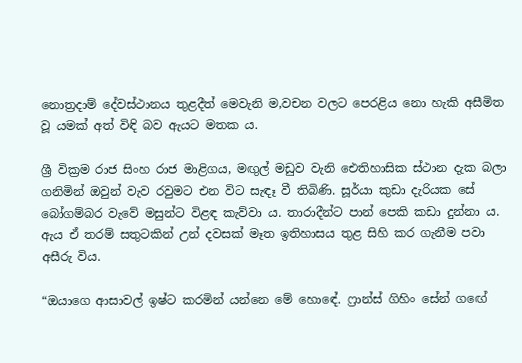නොත්‍රදාම් දේවස්ථානය තුළදීත් මෙවැනි ම,වචන වලට පෙරළිය නො හැකි අසීමිත වූ යමක් අත් විඳි බව ඇයට මතක ය.

ශ්‍රී වික්‍රම රාජ සිංහ රාජ මාළිගය, මඟුල් මඩුව වැනි ඓතිහාසික ස්ථාන දැක බලා ගනිමින් ඔවුන් වැව රවුමට එන විට සැඳෑ වී තිබිණි. සූර්යා කුඩා දැරියක සේ බෝගම්බර වැවේ මසුන්ට විළඳ කැව්වා ය. තාරාදීන්ට පාන් පෙකි කඩා දුන්නා ය. ඇය ඒ තරම් සතුටකින් උන් දවසක් මෑත ඉතිහාසය තුළ සිහි කර ගැනීම පවා අසීරු විය.

“ඔයාගෙ ආසාවල් ඉෂ්ට කරමින් යන්නෙ මේ හොඳේ. ෆ්‍රාන්ස් ගිහිං සේන් ගඟේ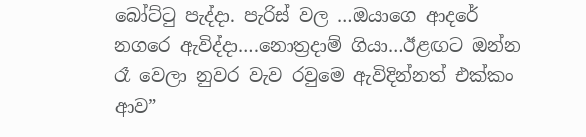බෝට්ටු පැද්දා. පැරිස් වල …ඔයාගෙ ආදරේ නගරෙ ඇවිද්දා….නොත්‍රදාම් ගියා…ඊළඟට ඔන්න රෑ වෙලා නුවර වැව රවුමෙ ඇවිදින්නත් එක්කං ආව”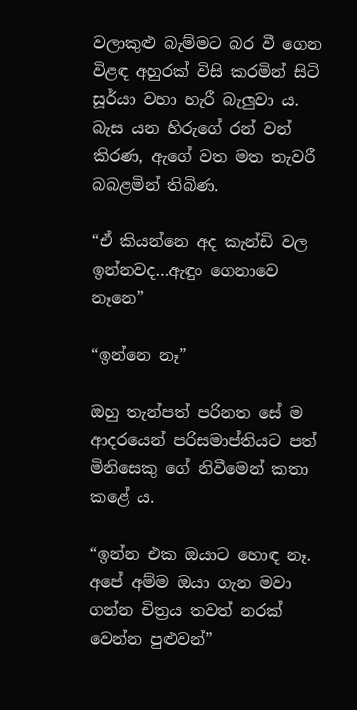වලාකුළු බැම්මට බර වී ගෙන විළඳ අහුරක් විසි කරමින් සිටි සූර්යා වහා හැරී බැලුවා ය. බැස යන හිරුගේ රන් වන්  කිරණ, ඇගේ වත මත තැවරී බබළමින් තිබිණ.

“ඒ කියන්නෙ අද කැන්ඩි වල ඉන්නවද…ඇඳුං ගෙනාවෙ නෑනෙ”

“ඉන්නෙ නෑ”

ඔහු තැන්පත් පරිනත සේ ම ආදරයෙන් පරිසමාප්තියට පත් මිනිසෙකු ගේ නිවීමෙන් කතා කළේ ය.

“ඉන්න එක ඔයාට හොඳ නෑ. අපේ අම්ම ඔයා ගැන මවා ගන්න චිත්‍රය තවත් නරක් වෙන්න පුළුවන්”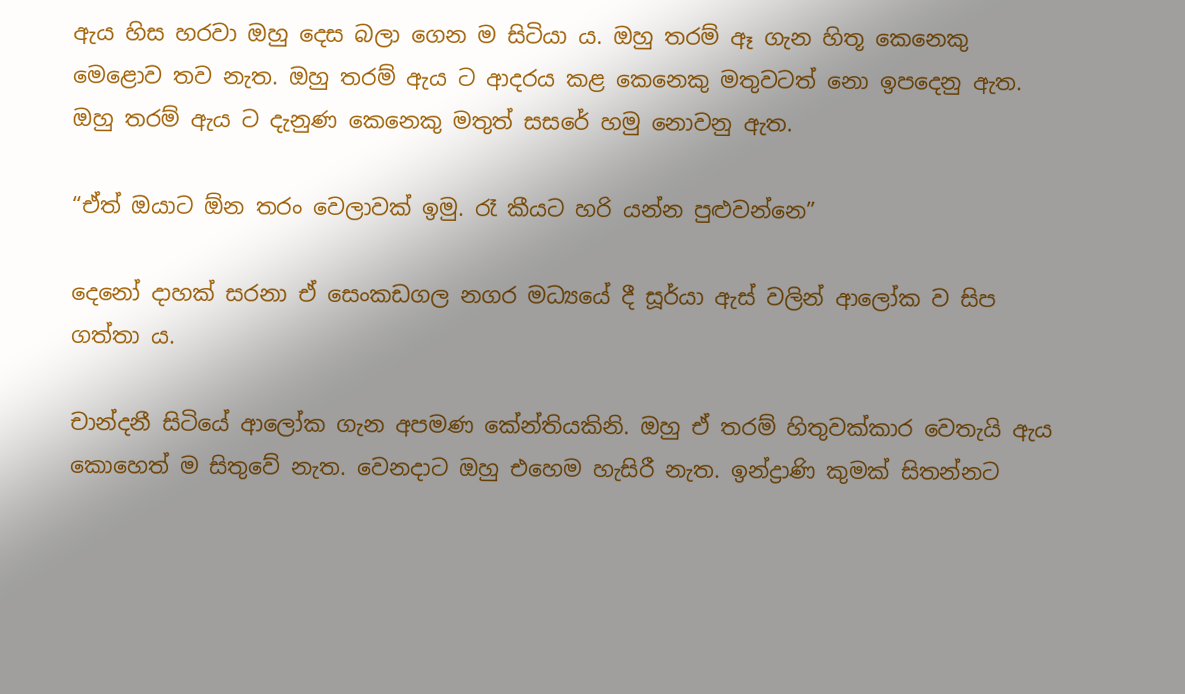ඇය හිස හරවා ඔහු දෙස බලා ගෙන ම සිටියා ය. ඔහු තරම් ඈ ගැන හිතූ කෙනෙකු මෙළොව තව නැත. ඔහු තරම් ඇය ට ආදරය කළ කෙනෙකු මතුවටත් නො ඉපදෙනු ඇත. ඔහු තරම් ඇය ට දැනුණ කෙනෙකු මතුත් සසරේ හමු නොවනු ඇත.

“ඒත් ඔයාට ඕන තරං වෙලාවක් ඉමු. රෑ කීයට හරි යන්න පුළුවන්නෙ”

දෙනෝ දාහක් සරනා ඒ සෙංකඩගල නගර මධ්‍යයේ දී සූර්යා ඇස් වලින් ආලෝක ව සිප ගත්තා ය.

චාන්දනී සිටියේ ආලෝක ගැන අපමණ කේන්තියකිනි. ඔහු ඒ තරම් හිතුවක්කාර වෙතැයි ඇය කොහෙත් ම සිතුවේ නැත. වෙනදාට ඔහු එහෙම හැසිරී නැත. ඉන්ද්‍රාණි කුමක් සිතන්නට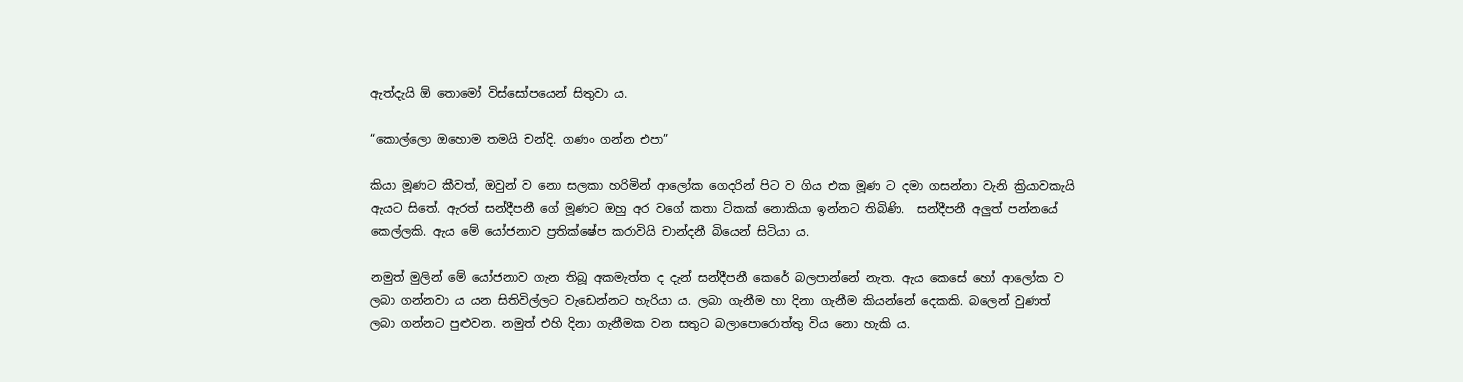ඇත්දැයි ඕ තොමෝ විස්සෝපයෙන් සිතුවා ය.

“කොල්ලො ඔහොම තමයි චන්දි. ගණං ගන්න එපා”

කියා මූණට කීවත්, ඔවුන් ව නො සලකා හරිමින් ආලෝක ගෙදරින් පිට ව ගිය එක මූණ ට දමා ගසන්නා වැනි ක්‍රියාවකැයි ඇයට සිතේ. ඇරත් සන්දීපනී ගේ මූණට ඔහු අර වගේ කතා ටිකක් නොකියා ඉන්නට තිබිණි.  සන්දීපනී අලුත් පන්නයේ කෙල්ලකි. ඇය මේ යෝජනාව ප්‍රතික්ෂේප කරාවියි චාන්දනී බියෙන් සිටියා ය.

නමුත් මුලින් මේ යෝජනාව ගැන තිබූ අකමැත්ත ද දැන් සන්දීපනී කෙරේ බලපාන්නේ නැත. ඇය කෙසේ හෝ ආලෝක ව ලබා ගන්නවා ය යන සිතිවිල්ලට වැඩෙන්නට හැරියා ය. ලබා ගැනීම හා දිනා ගැනීම කියන්නේ දෙකකි. බලෙන් වුණත් ලබා ගන්නට පුළුවන. නමුත් එහි දිනා ගැනීමක වන සතුට බලාපොරොත්තු විය නො හැකි ය.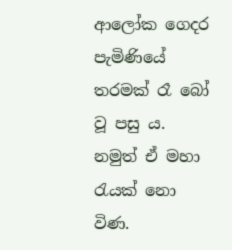ආලෝක ගෙදර පැමිණියේ තරමක් රෑ බෝ වූ පසු ය. නමුත් ඒ මහා රැයක් නො විණ.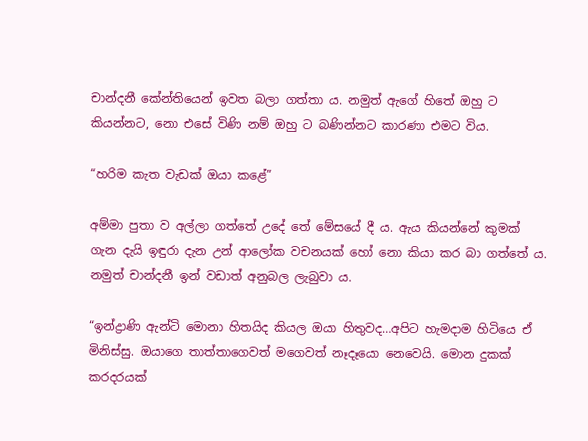චාන්දනී කේන්තියෙන් ඉවත බලා ගත්තා ය. නමුත් ඇගේ හිතේ ඔහු ට කියන්නට, නො එසේ විණි නම් ඔහු ට බණින්නට කාරණා එමට විය.

“හරිම කැත වැඩක් ඔයා කළේ”

අම්මා පුතා ව අල්ලා ගත්තේ උදේ තේ මේසයේ දී ය. ඇය කියන්නේ කුමක් ගැන දැයි ඉඳුරා දැන උන් ආලෝක වචනයක් හෝ නො කියා කර බා ගත්තේ ය. නමුත් චාන්දනී ඉන් වඩාත් අනුබල ලැබුවා ය.

“ඉන්ද්‍රාණි ඇන්ටි මොනා හිතයිද කියල ඔයා හිතුවද…අපිට හැමදාම හිටියෙ ඒ මිනිස්සු. ඔයාගෙ තාත්තාගෙවත් මගෙවත් නෑදෑයො නෙවෙයි. මොන දුකක් කරදරයක්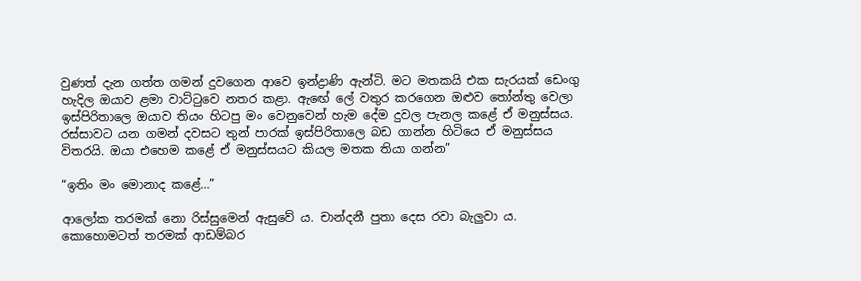වුණත් දැන ගත්ත ගමන් දුවගෙන ආවෙ ඉන්ද්‍රාණි ඇන්ටි. මට මතකයි එක සැරයක් ඩෙංගු හැදිල ඔයාව ළමා වාට්ටුවෙ නතර කළා. ඇඟේ ලේ වතුර කරගෙන ඔළුව තෝන්තු වෙලා ඉස්පිරිතාලෙ ඔයාව තියං හිටපු මං වෙනුවෙන් හැම දේම දුවල පැනල කළේ ඒ මනුස්සය. රස්සාවට යන ගමන් දවසට තුන් පාරක් ඉස්පිරිතාලෙ බඩ ගාන්න හිටියෙ ඒ මනුස්සය විතරයි. ඔයා එහෙම කළේ ඒ මනුස්සයට කියල මතක තියා ගන්න”

“ඉතිං මං මොනාද කළේ…”

ආලෝක තරමක් නො රිස්සුමෙන් ඇසුවේ ය. චාන්දනී පුතා දෙස රවා බැලුවා ය. කොහොමටත් තරමක් ආඩම්බර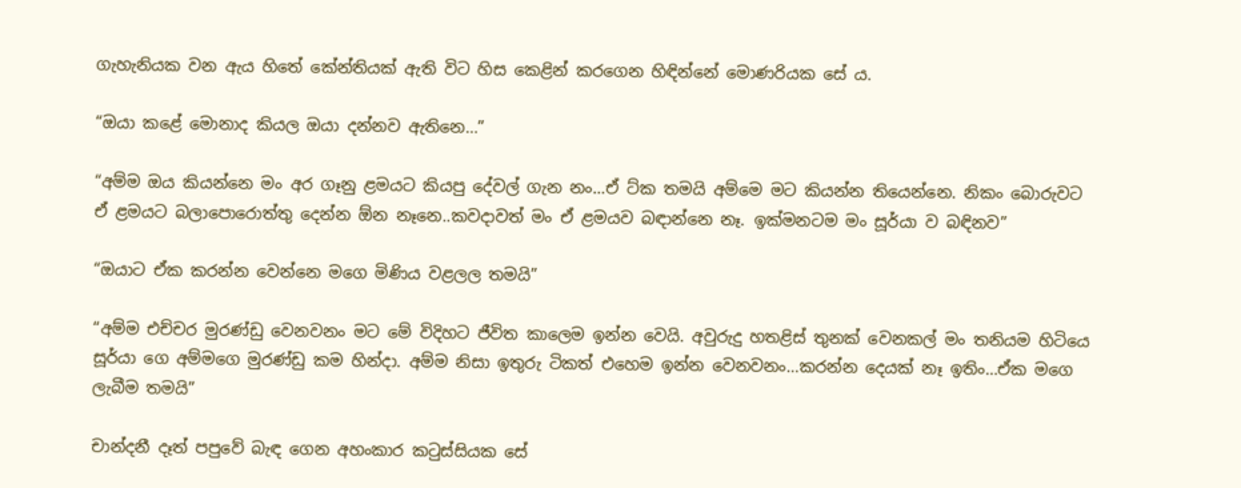ගැහැනියක වන ඇය හිතේ කේන්තියක් ඇති විට හිස කෙළින් කරගෙන හිඳින්නේ මොණරියක සේ ය.

“ඔයා කළේ මොනාද කියල ඔයා දන්නව ඇතිනෙ…”

“අම්ම ඔය කියන්නෙ මං අර ගෑනු ළමයට කියපු දේවල් ගැන නං…ඒ ට්ක තමයි අම්මෙ මට කියන්න තියෙන්නෙ. නිකං බොරුවට ඒ ළමයට බලාපොරොත්තු දෙන්න ඕන නෑනෙ..කවදාවත් මං ඒ ළමයව බඳාන්නෙ නෑ. ඉක්මනටම මං සූර්යා ව බඳිනව”

“ඔයාට ඒක කරන්න වෙන්නෙ මගෙ මිණිය වළලල තමයි”

“අම්ම එච්චර මුරණ්ඩු වෙනවනං මට මේ විදිහට ජීවිත කාලෙම ඉන්න වෙයි. අවුරුදු හතළිස් තුනක් වෙනකල් මං තනියම හිටියෙ සූර්යා ගෙ අම්මගෙ මුරණ්ඩු කම හින්දා. අම්ම නිසා ඉතුරු ටිකත් එහෙම ඉන්න වෙනවනං…කරන්න දෙයක් නෑ ඉතිං…ඒක මගෙ ලැබීම තමයි”

චාන්දනී දෑත් පපුවේ බැඳ ගෙන අහංකාර කටුස්සියක සේ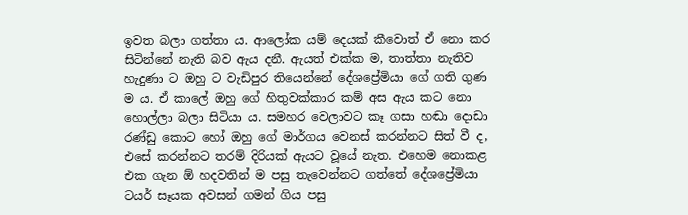ඉවත බලා ගත්තා ය. ආලෝක යම් දෙයක් කීවොත් ඒ නො කර සිටින්නේ නැති බව ඇය දනී. ඇයත් එක්ක ම, තාත්තා නැතිව හැදුණා ට ඔහු ට වැඩිපුර තියෙන්නේ දේශප්‍රේමියා ගේ ගති ගුණ ම ය. ඒ කාලේ ඔහු ගේ හිතුවක්කාර කම් අස ඇය කට නො හොල්ලා බලා සිටියා ය. සමහර වෙලාවට කෑ ගසා හඬා දොඩා රණ්ඩු කොට හෝ ඔහු ගේ මාර්ගය වෙනස් කරන්නට සිත් වී ද, එසේ කරන්නට තරම් දිරියක් ඇයට වූයේ නැත. එහෙම නොකළ එක ගැන ඕ හදවතින් ම පසු තැවෙන්නට ගත්තේ දේශප්‍රේමියා ටයර් සෑයක අවසන් ගමන් ගිය පසු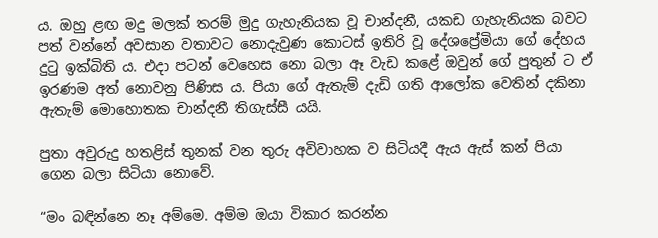ය. ඔහු ළඟ මදු මලක් තරම් මුදු ගැහැනියක වූ චාන්දනී, යකඩ ගැහැනියක බවට පත් වන්නේ අවසාන වතාවට නොදැවුණ කොටස් ඉතිරි වූ දේශප්‍රේමියා ගේ දේහය දුටු ඉක්බිති ය. එදා පටන් වෙහෙස නො බලා ඈ වැඩ කළේ ඔවුන් ගේ පුතුන් ට ඒ ඉරණම අත් නොවනු පිණිස ය. පියා ගේ ඇතැම් දැඩි ගති ආලෝක වෙතින් දකිනා ඇතැම් මොහොතක චාන්දනී තිගැස්සී යයි.

පුතා අවුරුදු හතළිස් තුනක් වන තුරු අවිවාහක ව සිටියදී ඇය ඇස් කන් පියා ගෙන බලා සිටියා නොවේ.

“මං බඳින්නෙ නෑ අම්මෙ. අම්ම ඔයා විකාර කරන්න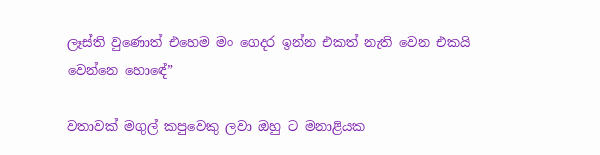ලෑස්ති වුණොත් එහෙම මං ගෙදර ඉන්න එකත් නැති වෙන එකයි වෙන්නෙ හොඳේ”

වතාවක් මගුල් කපුවෙකු ලවා ඔහු ට මනාළියක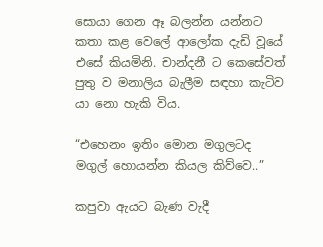සොයා ගෙන ඈ බලන්න යන්නට කතා කළ වෙලේ ආලෝක දැඩි වූයේ එසේ කියමිනි. චාන්දනී ට කෙසේවත් පුතු ව මනාලිය බැලීම සඳහා කැටිව යා නො හැකි විය.

“එහෙනං ඉතිං මොන මගුලටද මගුල් හොයන්න කියල කිව්වෙ..”

කපුවා ඇයට බැණ වැදී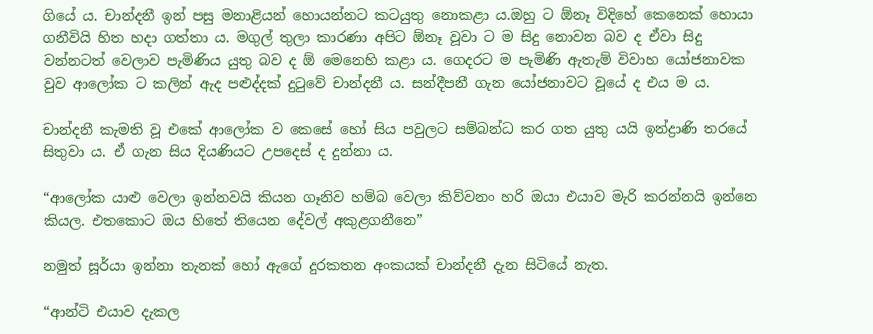ගියේ ය. චාන්දනී ඉන් පසු මනාළියන් හොයන්නට කටයුතු නොකළා ය.ඔහු ට ඕනෑ විදිහේ කෙනෙක් හොයා ගනීවියි හිත හදා ගත්තා ය. මගුල් තුලා කාරණා අපිට ඕනෑ වූවා ට ම සිදු නොවන බව ද ඒවා සිදු වන්නටත් වෙලාව පැමිණිය යුතු බව ද ඕ මෙනෙහි කළා ය. ගෙදරට ම පැමිණි ඇතැම් විවාහ යෝජනාවක වුව ආලෝක ට කලින් ඇද පළුද්දක් දුටුවේ චාන්දනී ය. සන්දීපනී ගැන යෝජනාවට වූයේ ද එය ම ය.

චාන්දනී කැමති වූ එකේ ආලෝක ව කෙසේ හෝ සිය පවුලට සම්බන්ධ කර ගත යුතු යයි ඉන්ද්‍රාණි තරයේ සිතුවා ය. ඒ ගැන සිය දියණියට උපදෙස් ද දුන්නා ය.

“ආලෝක යාළු වෙලා ඉන්නවයි කියන ගෑනිව හම්බ වෙලා කිව්වනං හරි ඔයා එයාව මැරි කරන්නයි ඉන්නෙ කියල. එතකොට ඔය හිතේ තියෙන දේවල් අකුළගනීනෙ”

නමුත් සූර්යා ඉන්නා තැනක් හෝ ඇගේ දුරකතන අංකයක් චාන්දනී දැන සිටියේ නැත.

“ආන්ටි එයාව දැකල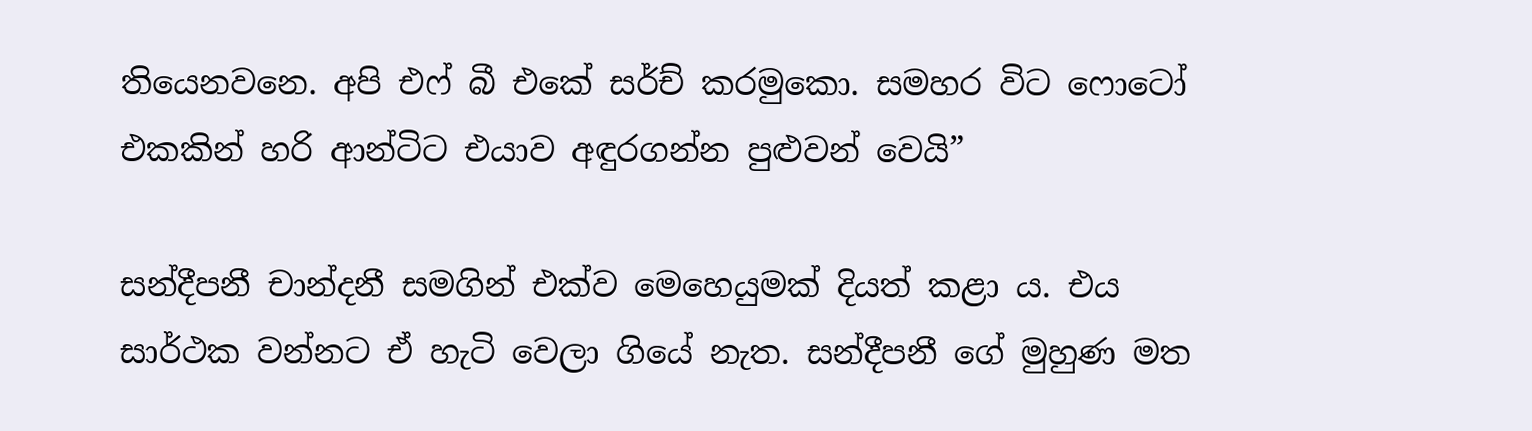තියෙනවනෙ. අපි එෆ් බී එකේ සර්ච් කරමුකො. සමහර විට ෆොටෝ එකකින් හරි ආන්ටිට එයාව අඳුරගන්න පුළුවන් වෙයි”

සන්දීපනී චාන්දනී සමගින් එක්ව මෙහෙයුමක් දියත් කළා ය. එය සාර්ථක වන්නට ඒ හැටි වෙලා ගියේ නැත. සන්දීපනී ගේ මුහුණ මත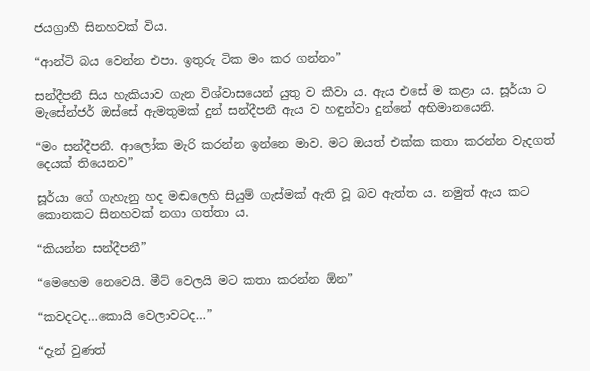ජයග්‍රාහී සිනහවක් විය.

“ආන්ටි බය වෙන්න එපා. ඉතුරු ටික මං කර ගන්නං”

සන්දීපනී සිය හැකියාව ගැන විශ්වාසයෙන් යුතු ව කීවා ය. ඇය එසේ ම කළා ය. සූර්යා ට මැසේන්ජර් ඔස්සේ ඇමතුමක් දුන් සන්දීපනී ඇය ව හඳුන්වා දුන්නේ අභිමානයෙනි.

“මං සන්දීපනී. ආලෝක මැරි කරන්න ඉන්නෙ මාව. මට ඔයත් එක්ක කතා කරන්න වැදගත් දෙයක් තියෙනව”

සූර්යා ගේ ගැහැනු හද මඬලෙහි සියුම් ගැස්මක් ඇති වූ බව ඇත්ත ය. නමුත් ඇය කට කොනකට සිනහවක් නගා ගත්තා ය.

“කියන්න සන්දීපනී”

“මෙහෙම නෙවෙයි. මීට් වෙලයි මට කතා කරන්න ඕන”

“කවදටද…කොයි වෙලාවටද…”

“දැන් වුණත්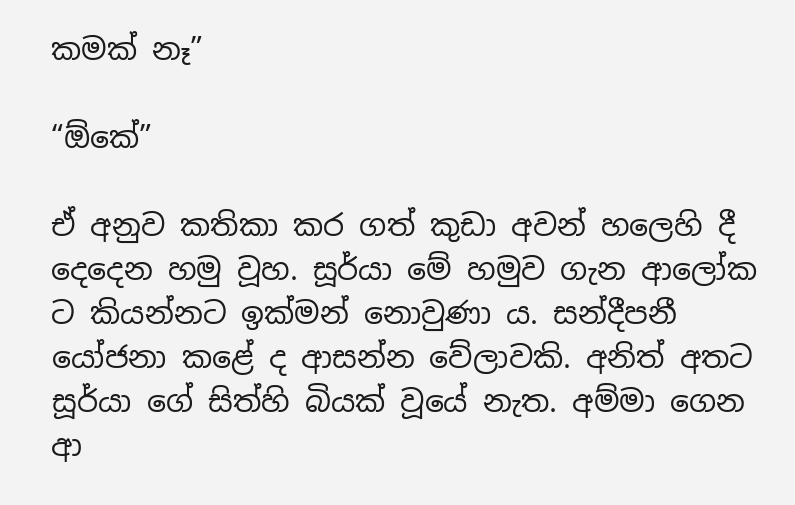කමක් නෑ”

“ඕකේ”

ඒ අනුව කතිකා කර ගත් කුඩා අවන් හලෙහි දී දෙදෙන හමු වූහ. සූර්යා මේ හමුව ගැන ආලෝක ට කියන්නට ඉක්මන් නොවුණා ය. සන්දීපනී යෝජනා කළේ ද ආසන්න වේලාවකි. අනිත් අතට සූර්යා ගේ සිත්හි බියක් වූයේ නැත. අම්මා ගෙන ආ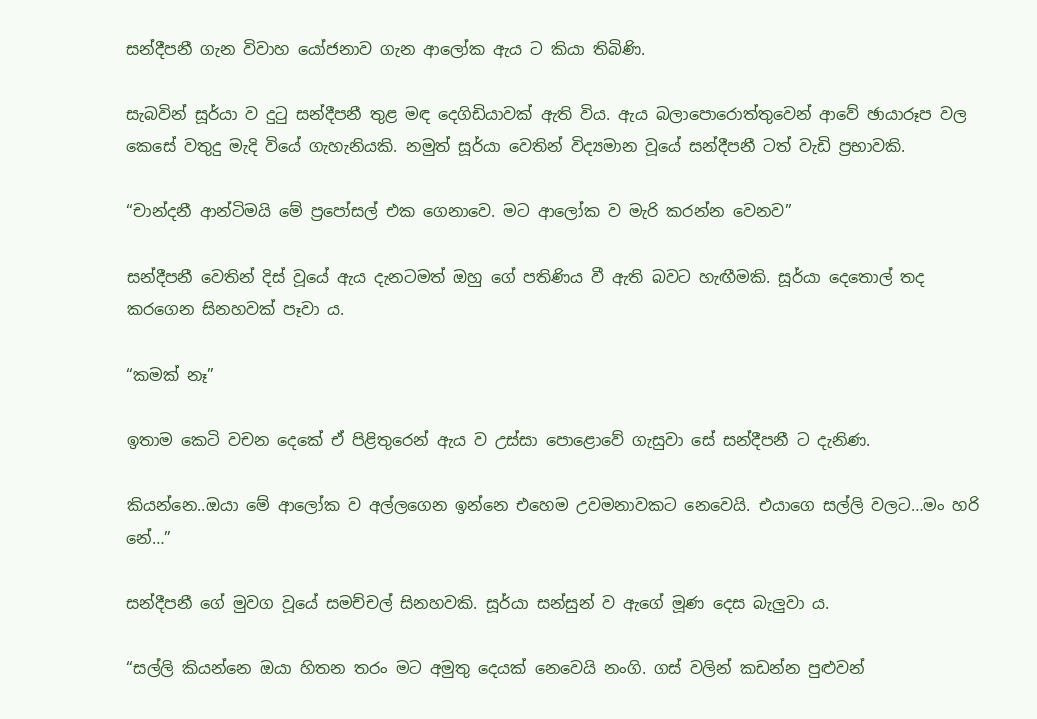සන්දීපනී ගැන විවාහ යෝජනාව ගැන ආලෝක ඇය ට කියා තිබිණි.

සැබවින් සූර්යා ව දුටු සන්දීපනී තුළ මඳ දෙගිඩියාවක් ඇති විය. ඇය බලාපොරොත්තුවෙන් ආවේ ඡායාරූප වල කෙසේ වතුදු මැදි වියේ ගැහැනියකි. නමුත් සූර්යා වෙතින් විද්‍යමාන වූයේ සන්දීපනී ටත් වැඩි ප්‍රභාවකි.

“චාන්දනී ආන්ටිමයි මේ ප්‍රපෝසල් එක ගෙනාවෙ. මට ආලෝක ව මැරි කරන්න වෙනව”

සන්දීපනී වෙතින් දිස් වූයේ ඇය දැනටමත් ඔහු ගේ පතිණිය වී ඇති බවට හැඟීමකි. සූර්යා දෙතොල් තද කරගෙන සිනහවක් පෑවා ය.

“කමක් නෑ”

ඉතාම කෙටි වචන දෙකේ ඒ පිළිතුරෙන් ඇය ව උස්සා පොළොවේ ගැසුවා සේ සන්දීපනී ට දැනිණ.

කියන්නෙ..ඔයා මේ ආලෝක ව අල්ලගෙන ඉන්නෙ එහෙම උවමනාවකට නෙවෙයි. එයාගෙ සල්ලි වලට…මං හරි නේ…”

සන්දීපනී ගේ මුවග වූයේ සමච්චල් සිනහවකි. සූර්යා සන්සුන් ව ඇගේ මූණ දෙස බැලුවා ය.

“සල්ලි කියන්නෙ ඔයා හිතන තරං මට අමුතු දෙයක් නෙවෙයි නංගි. ගස් වලින් කඩන්න පුළුවන්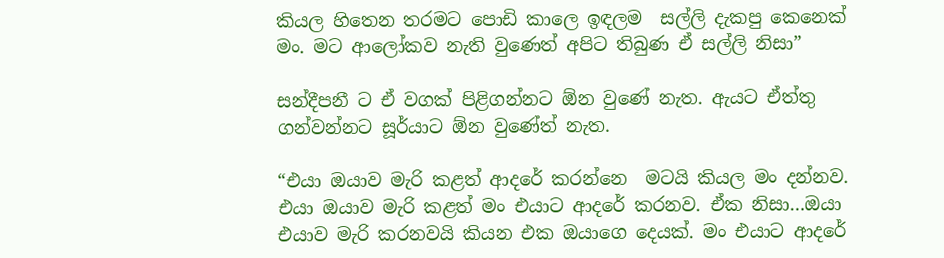කියල හිතෙන තරමට පොඩි කාලෙ ඉඳලම  සල්ලි දැකපු කෙනෙක් මං. මට ආලෝකව නැති වුණෙත් අපිට තිබුණ ඒ සල්ලි නිසා”

සන්දීපනී ට ඒ වගක් පිළිගන්නට ඕන වුණේ නැත. ඇයට ඒත්තු ගන්වන්නට සූර්යාට ඕන වුණේත් නැත.

“එයා ඔයාව මැරි කළත් ආදරේ කරන්නෙ  මටයි කියල මං දන්නව. එයා ඔයාව මැරි කළත් මං එයාට ආදරේ කරනව. ඒක නිසා…ඔයා එයාව මැරි කරනවයි කියන එක ඔයාගෙ දෙයක්. මං එයාට ආදරේ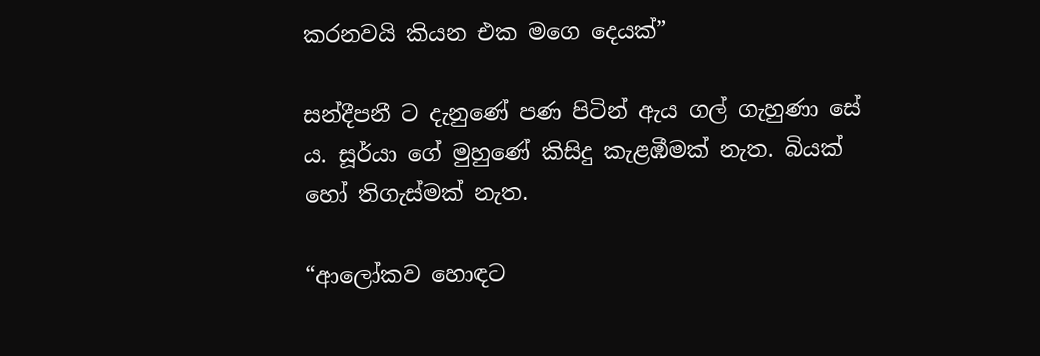කරනවයි කියන එක මගෙ දෙයක්”

සන්දීපනී ට දැනුණේ පණ පිටින් ඇය ගල් ගැහුණා සේ ය. සූර්යා ගේ මුහුණේ කිසිදු කැළඹීමක් නැත. බියක් හෝ තිගැස්මක් නැත.

“ආලෝකව හොඳට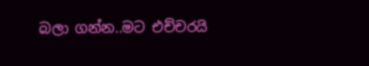බලා ගන්න..මට එච්චරයි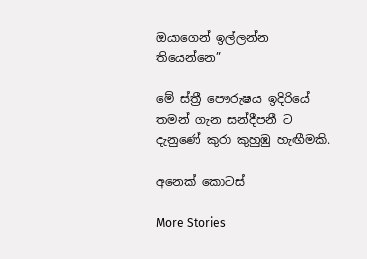ඔයාගෙන් ඉල්ලන්න තියෙන්නෙ”

මේ ස්ත්‍රී පෞරුෂය ඉදිරියේ තමන් ගැන සන්දීපනී ට දැනුණේ කුරා කුහුඹු හැඟීමකි.

අනෙක් කොටස්

More Stories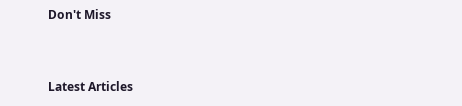Don't Miss


Latest Articles